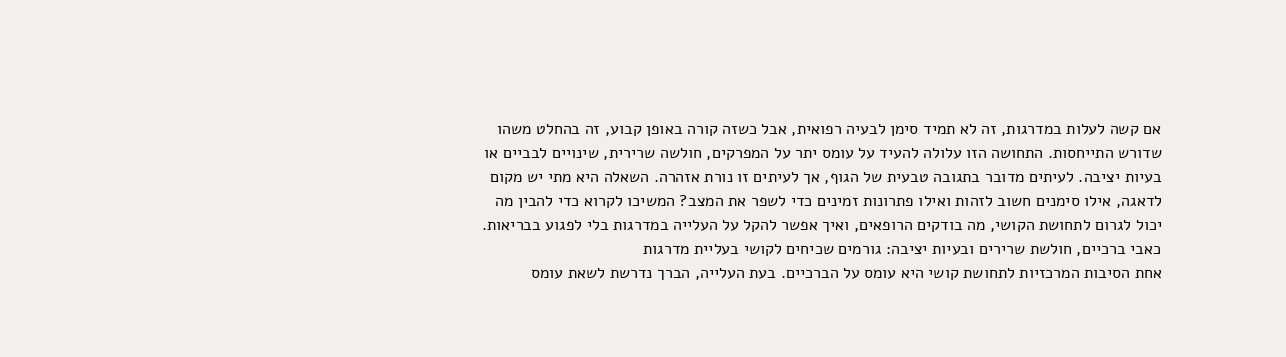אם קשה לעלות במדרגות, זה לא תמיד סימן לבעיה רפואית, אבל כשזה קורה באופן קבוע, זה בהחלט משהו שדורש התייחסות. התחושה הזו עלולה להעיד על עומס יתר על המפרקים, חולשה שרירית, שינויים לבביים או בעיות יציבה. לעיתים מדובר בתגובה טבעית של הגוף, אך לעיתים זו נורת אזהרה. השאלה היא מתי יש מקום לדאגה, אילו סימנים חשוב לזהות ואילו פתרונות זמינים כדי לשפר את המצב? המשיכו לקרוא כדי להבין מה יכול לגרום לתחושת הקושי, מה בודקים הרופאים, ואיך אפשר להקל על העלייה במדרגות בלי לפגוע בבריאות.
כאבי ברכיים, חולשת שרירים ובעיות יציבה: גורמים שכיחים לקושי בעליית מדרגות
אחת הסיבות המרכזיות לתחושת קושי היא עומס על הברכיים. בעת העלייה, הברך נדרשת לשאת עומס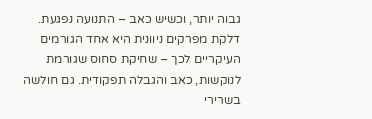גבוה יותר, וכשיש כאב – התנועה נפגעת. דלקת מפרקים ניוונית היא אחד הגורמים העיקריים לכך – שחיקת סחוס שגורמת לנוקשות, כאב והגבלה תפקודית. גם חולשה בשרירי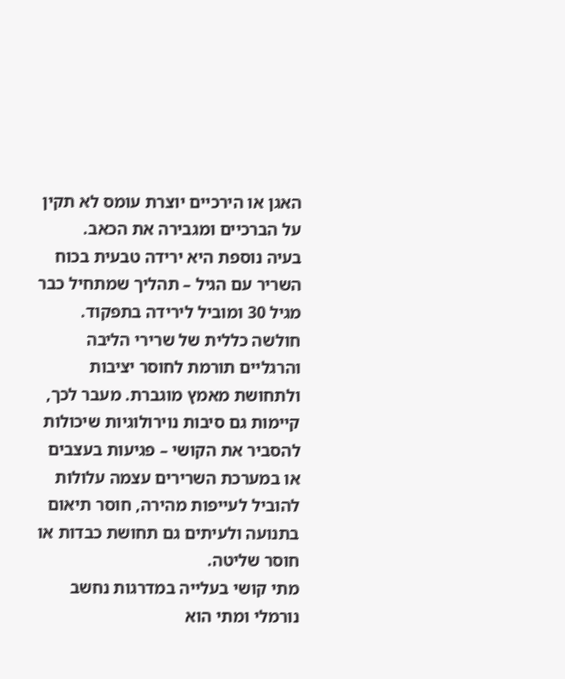האגן או הירכיים יוצרת עומס לא תקין על הברכיים ומגבירה את הכאב.
בעיה נוספת היא ירידה טבעית בכוח השריר עם הגיל – תהליך שמתחיל כבר מגיל 30 ומוביל לירידה בתפקוד. חולשה כללית של שרירי הליבה והרגליים תורמת לחוסר יציבות ולתחושת מאמץ מוגברת. מעבר לכך, קיימות גם סיבות נוירולוגיות שיכולות להסביר את הקושי – פגיעות בעצבים או במערכת השרירים עצמה עלולות להוביל לעייפות מהירה, חוסר תיאום בתנועה ולעיתים גם תחושת כבדות או חוסר שליטה.
מתי קושי בעלייה במדרגות נחשב נורמלי ומתי הוא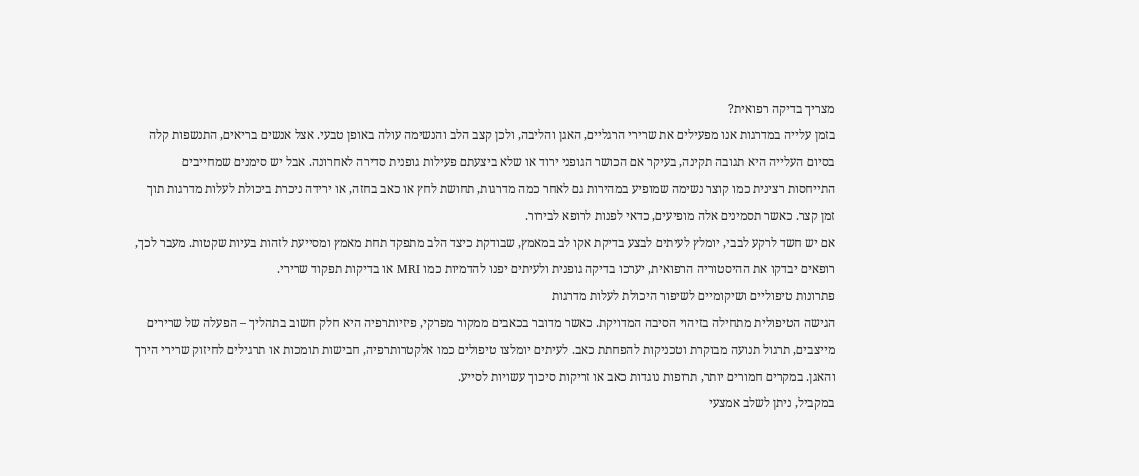מצריך בדיקה רפואית?
בזמן עלייה במדרגות אנו מפעילים את שרירי הרגליים, האגן והליבה, ולכן קצב הלב והנשימה עולה באופן טבעי. אצל אנשים בריאים, התנשפות קלה בסיום העלייה היא תגובה תקינה, בעיקר אם הכושר הגופני ירוד או שלא ביצעתם פעילות גופנית סדירה לאחרונה. אבל יש סימנים שמחייבים התייחסות רצינית כמו קוצר נשימה שמופיע במהירות גם לאחר כמה מדרגות, תחושת לחץ או כאב בחזה, או ירידה ניכרת ביכולת לעלות מדרגות תוך זמן קצר. כאשר תסמינים אלה מופיעים, כדאי לפנות לרופא לבירור.
אם יש חשד לרקע לבבי, יומלץ לעיתים לבצע בדיקת אקו לב במאמץ, שבודקת כיצד הלב מתפקד תחת מאמץ ומסייעת לזהות בעיות שקטות. מעבר לכך, רופאים יבדקו את ההיסטוריה הרפואית, יערכו בדיקה גופנית ולעיתים יפנו להדמיות כמו MRI או בדיקות תפקוד שרירי.
פתרונות טיפוליים ושיקומיים לשיפור היכולת לעלות מדרגות
הגישה הטיפולית מתחילה בזיהוי הסיבה המדויקת. כאשר מדובר בכאבים ממקור מפרקי, פיזיותרפיה היא חלק חשוב בתהליך – הפעלה של שרירים מייצבים, תרגול תנועה מבוקרת וטכניקות להפחתת כאב. לעיתים יומלצו טיפולים כמו אלקטרותרפיה, חבישות תומכות או תרגילים לחיזוק שרירי הירך והאגן. במקרים חמורים יותר, תרופות נוגדות כאב או זריקות סיכוך עשויות לסייע.
במקביל, ניתן לשלב אמצעי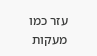עזר כמו מעקות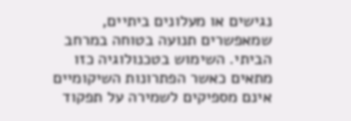נגישים או מעלונים ביתיים, שמאפשרים תנועה בטוחה במרחב הביתי. השימוש בטכנולוגיה כזו מתאים כאשר הפתרונות השיקומיים אינם מספיקים לשמירה על תפקוד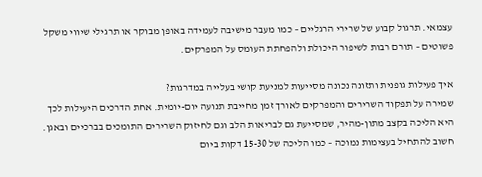עצמאי. תרגול קבוע של שרירי הרגליים – כמו מעבר מישיבה לעמידה באופן מבוקר או תרגילי שיווי משקל פשוטים – תורם רבות לשיפור היכולת ולהפחתת העומס על המפרקים.

איך פעילות גופנית ותזונה נכונה מסייעות למניעת קושי בעלייה במדרגות?
שמירה על תפקוד השרירים והמפרקים לאורך זמן מחייבת תנועה יום-יומית. אחת הדרכים היעילות לכך היא הליכה בקצב מתון-מהיר, שמסייעת גם לבריאות הלב וגם לחיזוק השרירים התומכים בברכיים ובאגן. חשוב להתחיל בעצימות נמוכה – כמו הליכה של 15-30 דקות ביום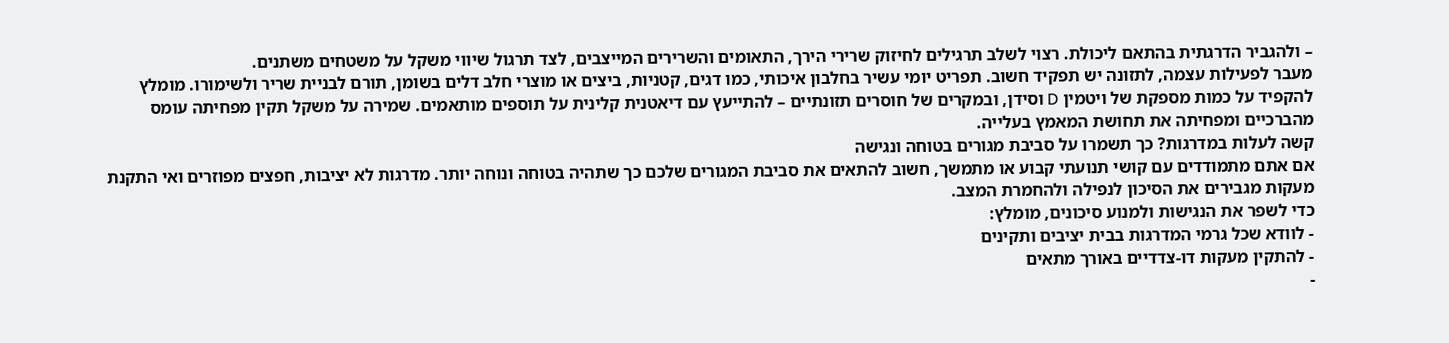– ולהגביר הדרגתית בהתאם ליכולת. רצוי לשלב תרגילים לחיזוק שרירי הירך, התאומים והשרירים המייצבים, לצד תרגול שיווי משקל על משטחים משתנים.
מעבר לפעילות עצמה, לתזונה יש תפקיד חשוב. תפריט יומי עשיר בחלבון איכותי, כמו דגים, קטניות, ביצים או מוצרי חלב דלים בשומן, תורם לבניית שריר ולשימורו. מומלץ להקפיד על כמות מספקת של ויטמין D וסידן, ובמקרים של חוסרים תזונתיים – להתייעץ עם דיאטנית קלינית על תוספים מותאמים. שמירה על משקל תקין מפחיתה עומס מהברכיים ומפחיתה את תחושת המאמץ בעלייה.
קשה לעלות במדרגות? כך תשמרו על סביבת מגורים בטוחה ונגישה
אם אתם מתמודדים עם קושי תנועתי קבוע או מתמשך, חשוב להתאים את סביבת המגורים שלכם כך שתהיה בטוחה ונוחה יותר. מדרגות לא יציבות, חפצים מפוזרים ואי התקנת מעקות מגבירים את הסיכון לנפילה ולהחמרת המצב.
כדי לשפר את הנגישות ולמנוע סיכונים, מומלץ:
- לוודא שכל גרמי המדרגות בבית יציבים ותקינים
- להתקין מעקות דו-צדדיים באורך מתאים
-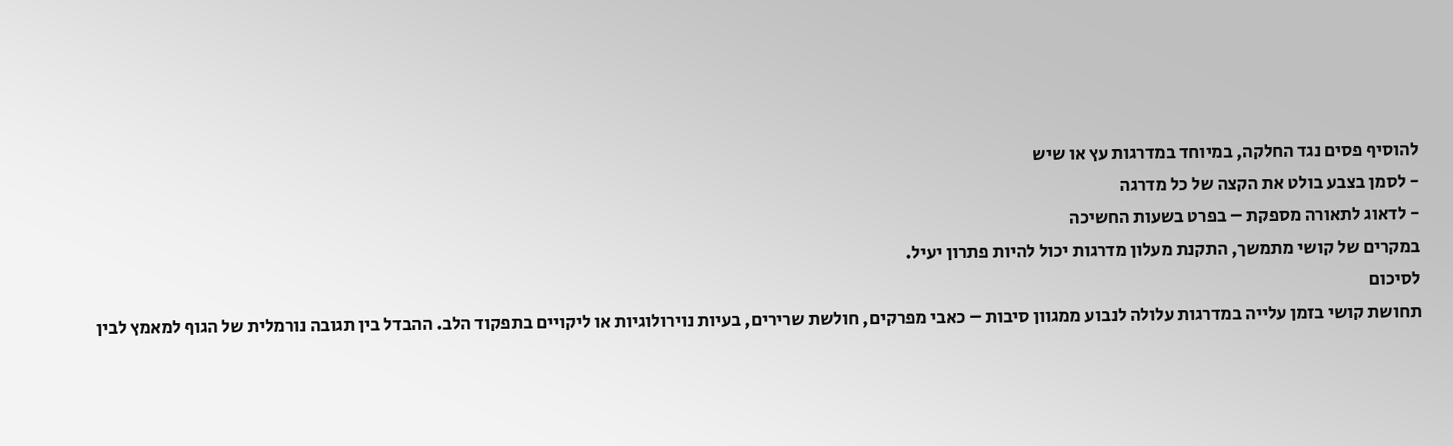להוסיף פסים נגד החלקה, במיוחד במדרגות עץ או שיש
- לסמן בצבע בולט את הקצה של כל מדרגה
- לדאוג לתאורה מספקת – בפרט בשעות החשיכה
במקרים של קושי מתמשך, התקנת מעלון מדרגות יכול להיות פתרון יעיל.
לסיכום
תחושת קושי בזמן עלייה במדרגות עלולה לנבוע ממגוון סיבות – כאבי מפרקים, חולשת שרירים, בעיות נוירולוגיות או ליקויים בתפקוד הלב. ההבדל בין תגובה נורמלית של הגוף למאמץ לבין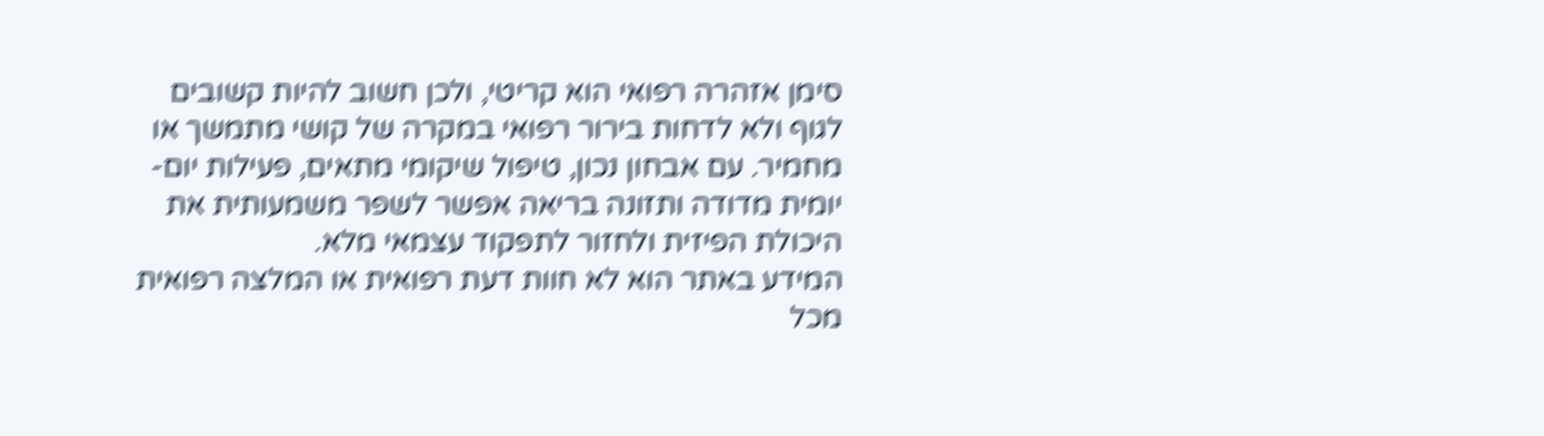סימן אזהרה רפואי הוא קריטי, ולכן חשוב להיות קשובים לגוף ולא לדחות בירור רפואי במקרה של קושי מתמשך או מחמיר. עם אבחון נכון, טיפול שיקומי מתאים, פעילות יום-יומית מדודה ותזונה בריאה אפשר לשפר משמעותית את היכולת הפיזית ולחזור לתפקוד עצמאי מלא.
המידע באתר הוא לא חוות דעת רפואית או המלצה רפואית מכל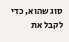סוג שהוא, כדי לקבל את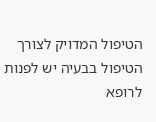הטיפול המדויק לצורך הטיפול בבעיה יש לפנות לרופא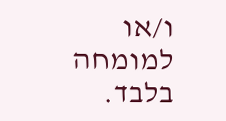ו/או למומחה בלבד.